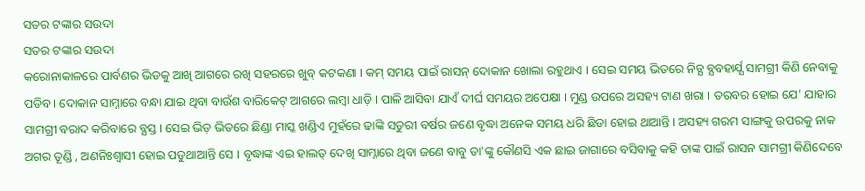ସତର ଟଙ୍କାର ସଉଦା
ସତର ଟଙ୍କାର ସଉଦା
କରୋନାକାଳରେ ପାର୍ବଣର ଭିଡକୁ ଆଖି ଆଗରେ ରଖି ସହରରେ ଖୁବ୍ କଟକଣା । କମ୍ ସମୟ ପାଇଁ ରାସନ୍ ଦୋକାନ ଖୋଲା ରହୁଥାଏ । ସେଇ ସମୟ ଭିତରେ ନିତ୍ଯ ବ୍ଯବହାର୍ଯ୍ଯ ସାମଗ୍ରୀ କିଣି ନେବାକୁ ପଡିବ । ଦୋକାନ ସାମ୍ନାରେ ବନ୍ଧା ଯାଇ ଥିବା ବାଉଁଶ ବାରିକେଟ୍ ଆଗରେ ଲମ୍ବା ଧାଡ଼ି । ପାଳି ଆସିବା ଯାଏଁ ଦୀର୍ଘ ସମୟର ଅପେକ୍ଷା । ମୁଣ୍ଡ ଉପରେ ଅସହ୍ୟ ଟାଣ ଖରା । ତରବର ହୋଇ ଯେ' ଯାହାର ସାମଗ୍ରୀ ବରାଦ କରିବାରେ ବ୍ଯସ୍ତ । ସେଇ ଭିଡ଼ ଭିତରେ ଛିଣ୍ଡା ମାସ୍କ ଖଣ୍ଡିଏ ମୁହଁରେ ଢାଙ୍କି ସତୁରୀ ବର୍ଷର ଜଣେ ବୃଦ୍ଧା ଅନେକ ସମୟ ଧରି ଛିଡା ହୋଇ ଥାଆନ୍ତି । ଅସହ୍ୟ ଗରମ ସାଙ୍ଗକୁ ଉପରକୁ ନାକ ଅଗର ତୂଣ୍ଡି , ଅଣନିଃଶ୍ବାସୀ ହୋଇ ପଡୁଥାଆନ୍ତି ସେ । ବୃଦ୍ଧାଙ୍କ ଏଇ ହାଲତ୍ ଦେଖି ସାମ୍ନାରେ ଥିବା ଜଣେ ବାବୁ ତା'ଙ୍କୁ କୌଣସି ଏକ ଛାଇ ଜାଗାରେ ବସିବାକୁ କହି ତାଙ୍କ ପାଇଁ ରାସନ ସାମଗ୍ରୀ କିଣିଦେବେ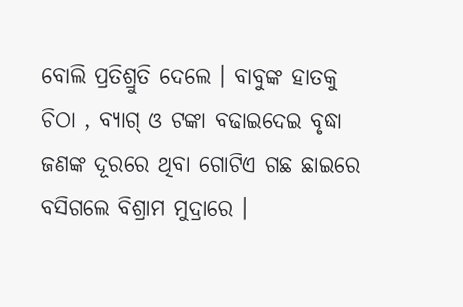ବୋଲି ପ୍ରତିଶ୍ରୁତି ଦେଲେ । ବାବୁଙ୍କ ହାତକୁ ଚିଠା , ବ୍ଯାଗ୍ ଓ ଟଙ୍କା ବଢାଇଦେଇ ବୃଦ୍ଧା ଜଣଙ୍କ ଦୂରରେ ଥିବା ଗୋଟିଏ ଗଛ ଛାଇରେ ବସିଗଲେ ବିଶ୍ରାମ ମୁଦ୍ରାରେ ।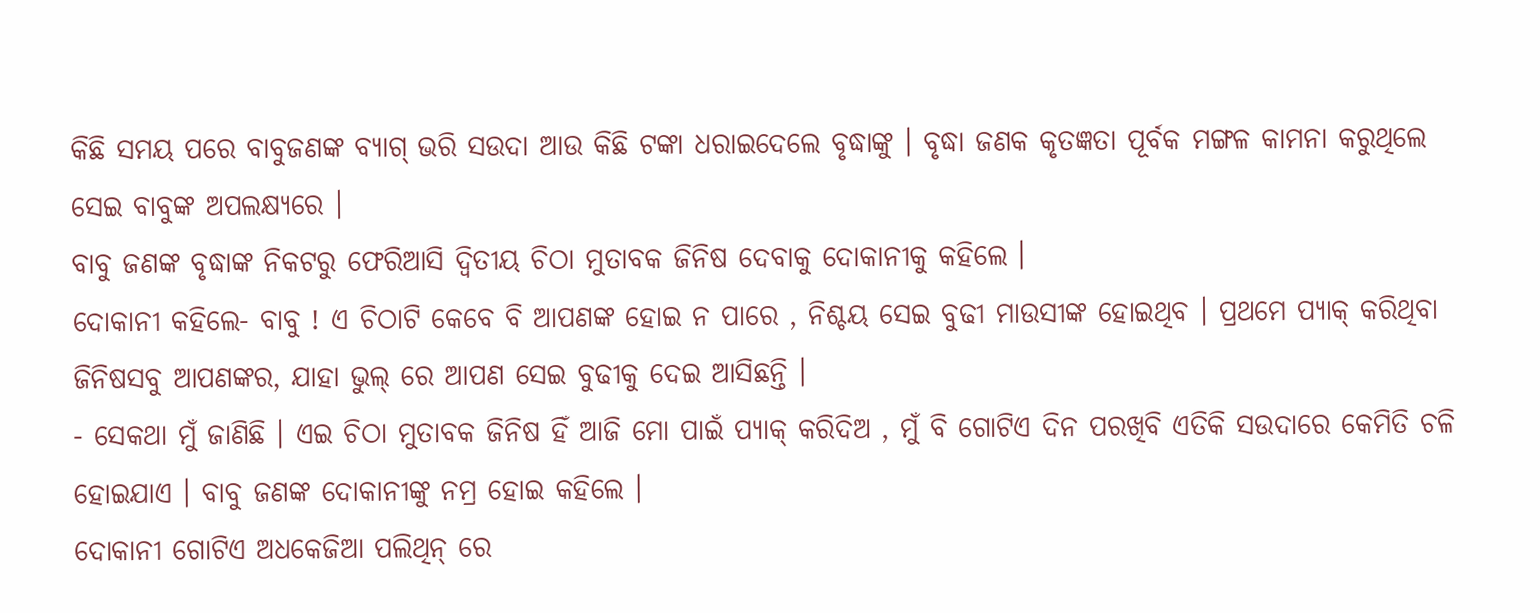କିଛି ସମୟ ପରେ ବାବୁଜଣଙ୍କ ବ୍ଯାଗ୍ ଭରି ସଉଦା ଆଉ କିଛି ଟଙ୍କା ଧରାଇଦେଲେ ବୃଦ୍ଧାଙ୍କୁ । ବୃଦ୍ଧା ଜଣକ କୃତଜ୍ଞତା ପୂର୍ବକ ମଙ୍ଗଳ କାମନା କରୁଥିଲେ ସେଇ ବାବୁଙ୍କ ଅପଲକ୍ଷ୍ଯରେ ।
ବାବୁ ଜଣଙ୍କ ବୃଦ୍ଧାଙ୍କ ନିକଟରୁ ଫେରିଆସି ଦ୍ବିତୀୟ ଚିଠା ମୁତାବକ ଜିନିଷ ଦେବାକୁ ଦୋକାନୀକୁ କହିଲେ ।
ଦୋକାନୀ କହିଲେ- ବାବୁ ! ଏ ଚିଠାଟି କେବେ ବି ଆପଣଙ୍କ ହୋଇ ନ ପାରେ , ନିଶ୍ଚୟ ସେଇ ବୁଢୀ ମାଉସୀଙ୍କ ହୋଇଥିବ । ପ୍ରଥମେ ପ୍ଯାକ୍ କରିଥିବା ଜିନିଷସବୁ ଆପଣଙ୍କର, ଯାହା ଭୁଲ୍ ରେ ଆପଣ ସେଇ ବୁଢୀକୁ ଦେଇ ଆସିଛନ୍ତି ।
- ସେକଥା ମୁଁ ଜାଣିଛି । ଏଇ ଚିଠା ମୁତାବକ ଜିନିଷ ହିଁ ଆଜି ମୋ ପାଇଁ ପ୍ଯାକ୍ କରିଦିଅ , ମୁଁ ବି ଗୋଟିଏ ଦିନ ପରଖିବି ଏତିକି ସଉଦାରେ କେମିତି ଚଳି ହୋଇଯାଏ । ବାବୁ ଜଣଙ୍କ ଦୋକାନୀଙ୍କୁ ନମ୍ର ହୋଇ କହିଲେ ।
ଦୋକାନୀ ଗୋଟିଏ ଅଧକେଜିଆ ପଲିଥିନ୍ ରେ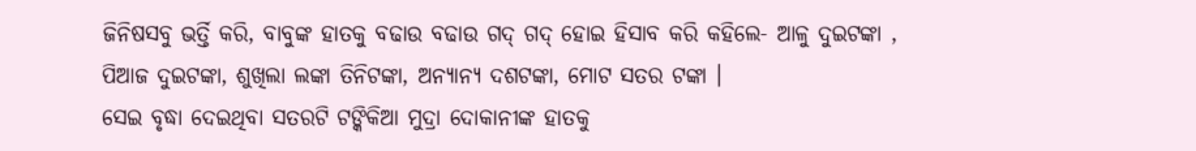ଜିନିଷସବୁ ଭର୍ତ୍ତି କରି, ବାବୁଙ୍କ ହାତକୁ ବଢାଉ ବଢାଉ ଗଦ୍ ଗଦ୍ ହୋଇ ହିସାବ କରି କହିଲେ- ଆଳୁ ଦୁଇଟଙ୍କା , ପିଆଜ ଦୁଇଟଙ୍କା, ଶୁଖିଲା ଲଙ୍କା ତିନିଟଙ୍କା, ଅନ୍ଯାନ୍ଯ ଦଶଟଙ୍କା, ମୋଟ ସତର ଟଙ୍କା ।
ସେଇ ବୃଦ୍ଧା ଦେଇଥିବା ସତରଟି ଟଙ୍କିକିଆ ମୁଦ୍ରା ଦୋକାନୀଙ୍କ ହାତକୁ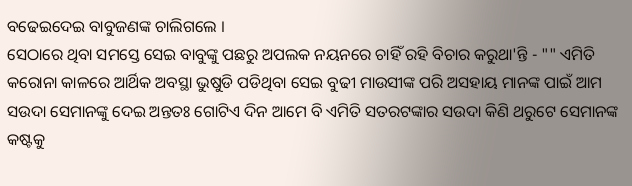ବଢେଇଦେଇ ବାବୁଜଣଙ୍କ ଚାଲିଗଲେ ।
ସେଠାରେ ଥିବା ସମସ୍ତେ ସେଇ ବାବୁଙ୍କୁ ପଛରୁ ଅପଲକ ନୟନରେ ଚାହିଁ ରହି ବିଚାର କରୁଥା'ନ୍ତି - "" ଏମିତି କରୋନା କାଳରେ ଆର୍ଥିକ ଅବସ୍ଥା ଭୁଷୁଡି ପଡିଥିବା ସେଇ ବୁଢୀ ମାଉସୀଙ୍କ ପରି ଅସହାୟ ମାନଙ୍କ ପାଇଁ ଆମ ସଉଦା ସେମାନଙ୍କୁ ଦେଇ ଅନ୍ତତଃ ଗୋଟିଏ ଦିନ ଆମେ ବି ଏମିତି ସତରଟଙ୍କାର ସଉଦା କିଣି ଥରୁଟେ ସେମାନଙ୍କ କଷ୍ଟକୁ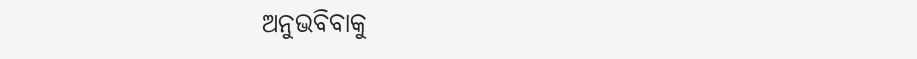ଅନୁଭବିବାକୁ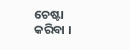ଚେଷ୍ଟା କରିବା ।